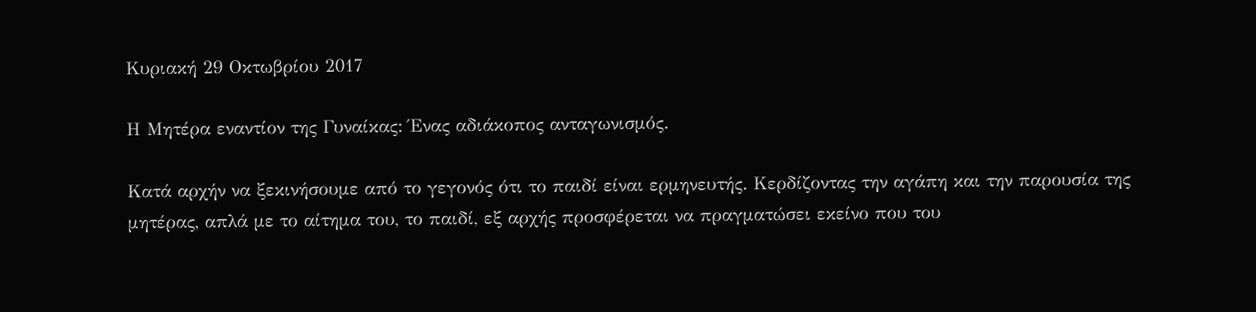Κυριακή 29 Οκτωβρίου 2017

Η Μητέρα εναντίον της Γυναίκας: Ένας αδιάκοπος ανταγωνισμός.

Κατά αρχήν να ξεκινήσουμε από το γεγονός ότι το παιδί είναι ερμηνευτής. Κερδίζοντας την αγάπη και την παρουσία της μητέρας, απλά με το αίτημα του, το παιδί, εξ αρχής προσφέρεται να πραγματώσει εκείνο που του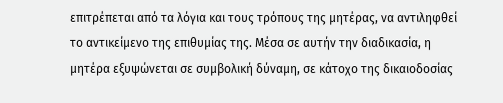επιτρέπεται από τα λόγια και τους τρόπους της μητέρας, να αντιληφθεί το αντικείμενο της επιθυμίας της. Μέσα σε αυτήν την διαδικασία, η μητέρα εξυψώνεται σε συμβολική δύναμη, σε κάτοχο της δικαιοδοσίας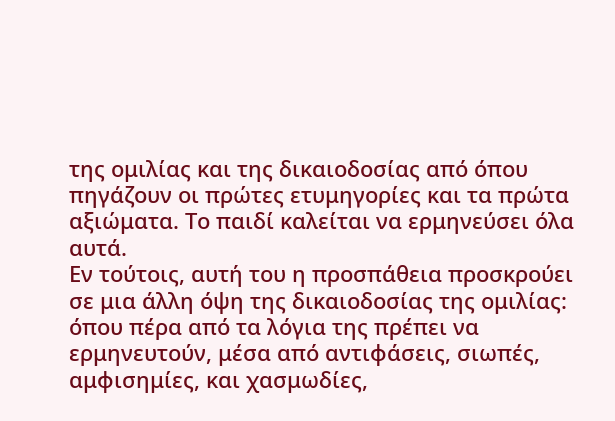της ομιλίας και της δικαιοδοσίας από όπου πηγάζουν οι πρώτες ετυμηγορίες και τα πρώτα αξιώματα. Το παιδί καλείται να ερμηνεύσει όλα αυτά.
Εν τούτοις, αυτή του η προσπάθεια προσκρούει σε μια άλλη όψη της δικαιοδοσίας της ομιλίας: όπου πέρα από τα λόγια της πρέπει να ερμηνευτούν, μέσα από αντιφάσεις, σιωπές, αμφισημίες, και χασμωδίες,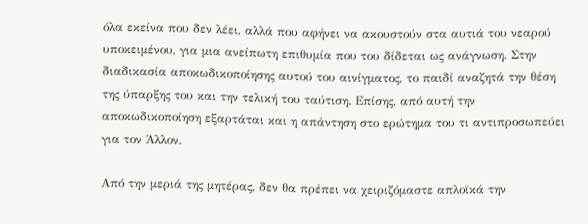όλα εκείνα που δεν λέει, αλλά που αφήνει να ακουστούν στα αυτιά του νεαρού υποκειμένου, για μια ανείπωτη επιθυμία που του δίδεται ως ανάγνωση. Στην διαδικασία αποκωδικοποίησης αυτού του αινίγματος, το παιδί αναζητά την θέση της ύπαρξης του και την τελική του ταύτιση. Επίσης, από αυτή την αποκωδικοποίηση εξαρτάται και η απάντηση στο ερώτημα του τι αντιπροσωπεύει για τον Άλλον.

Από την μεριά της μητέρας, δεν θα πρέπει να χειριζόμαστε απλοϊκά την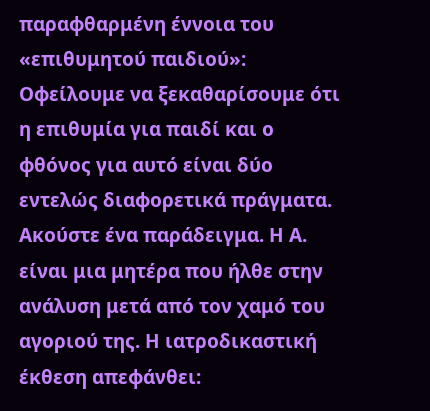παραφθαρμένη έννοια του «επιθυμητού παιδιού»: Οφείλουμε να ξεκαθαρίσουμε ότι η επιθυμία για παιδί και ο φθόνος για αυτό είναι δύο εντελώς διαφορετικά πράγματα. Ακούστε ένα παράδειγμα. Η Α. είναι μια μητέρα που ήλθε στην ανάλυση μετά από τον χαμό του αγοριού της. Η ιατροδικαστική έκθεση απεφάνθει: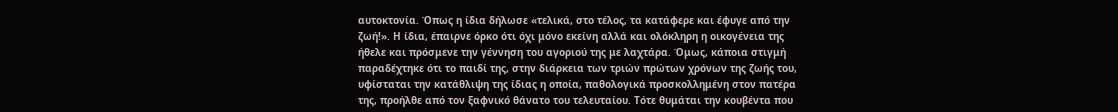αυτοκτονία. Όπως η ίδια δήλωσε «τελικά, στο τέλος, τα κατάφερε και έφυγε από την ζωή!». Η ίδια, έπαιρνε όρκο ότι όχι μόνο εκείνη αλλά και ολόκληρη η οικογένεια της ήθελε και πρόσμενε την γέννηση του αγοριού της με λαχτάρα. Όμως, κάποια στιγμή παραδέχτηκε ότι το παιδί της, στην διάρκεια των τριών πρώτων χρόνων της ζωής του, υφίσταται την κατάθλιψη της ίδιας η οποία, παθολογικά προσκολλημένη στον πατέρα της, προήλθε από τον ξαφνικό θάνατο του τελευταίου. Τότε θυμάται την κουβέντα που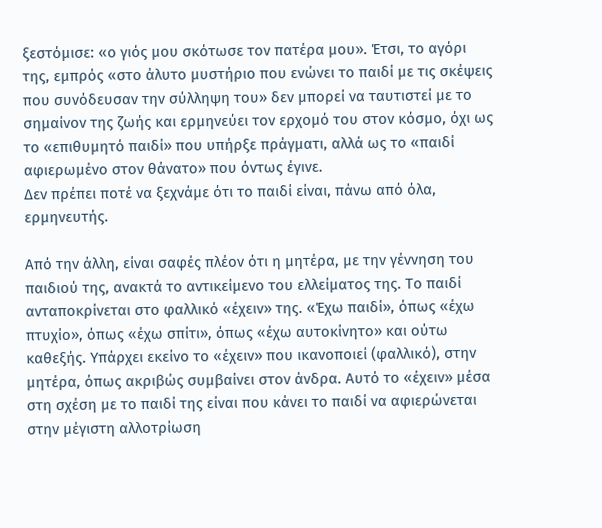ξεστόμισε: «ο γιός μου σκότωσε τον πατέρα μου». Έτσι, το αγόρι της, εμπρός «στο άλυτο μυστήριο που ενώνει το παιδί με τις σκέψεις που συνόδευσαν την σύλληψη του» δεν μπορεί να ταυτιστεί με το σημαίνον της ζωής και ερμηνεύει τον ερχομό του στον κόσμο, όχι ως το «επιθυμητό παιδί» που υπήρξε πράγματι, αλλά ως το «παιδί αφιερωμένο στον θάνατο» που όντως έγινε.
Δεν πρέπει ποτέ να ξεχνάμε ότι το παιδί είναι, πάνω από όλα, ερμηνευτής.

Από την άλλη, είναι σαφές πλέον ότι η μητέρα, με την γέννηση του παιδιού της, ανακτά το αντικείμενο του ελλείματος της. Το παιδί ανταποκρίνεται στο φαλλικό «έχειν» της. «Έχω παιδί», όπως «έχω πτυχίο», όπως «έχω σπίτι», όπως «έχω αυτοκίνητο» και ούτω καθεξής. Υπάρχει εκείνο το «έχειν» που ικανοποιεί (φαλλικό), στην μητέρα, όπως ακριβώς συμβαίνει στον άνδρα. Αυτό το «έχειν» μέσα στη σχέση με το παιδί της είναι που κάνει το παιδί να αφιερώνεται στην μέγιστη αλλοτρίωση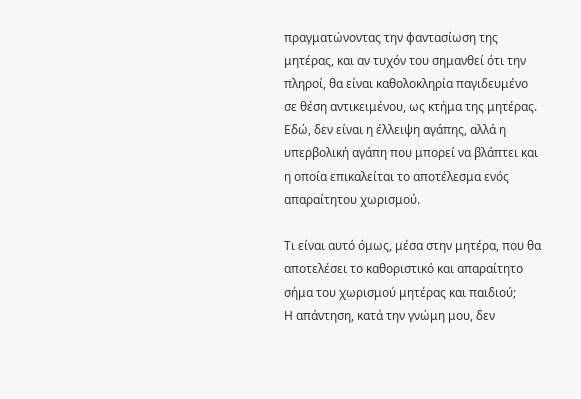πραγματώνοντας την φαντασίωση της μητέρας, και αν τυχόν του σημανθεί ότι την πληροί, θα είναι καθολοκληρία παγιδευμένο σε θέση αντικειμένου, ως κτήμα της μητέρας. Εδώ, δεν είναι η έλλειψη αγάπης, αλλά η υπερβολική αγάπη που μπορεί να βλάπτει και η οποία επικαλείται το αποτέλεσμα ενός απαραίτητου χωρισμού.

Τι είναι αυτό όμως, μέσα στην μητέρα, που θα αποτελέσει το καθοριστικό και απαραίτητο σήμα του χωρισμού μητέρας και παιδιού;
Η απάντηση, κατά την γνώμη μου, δεν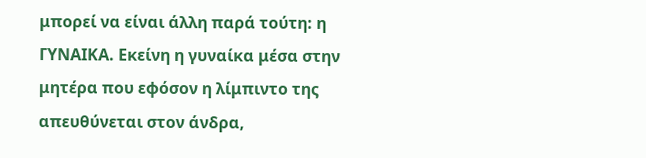μπορεί να είναι άλλη παρά τούτη: η ΓΥΝΑΙΚΑ. Εκείνη η γυναίκα μέσα στην μητέρα που εφόσον η λίμπιντο της απευθύνεται στον άνδρα,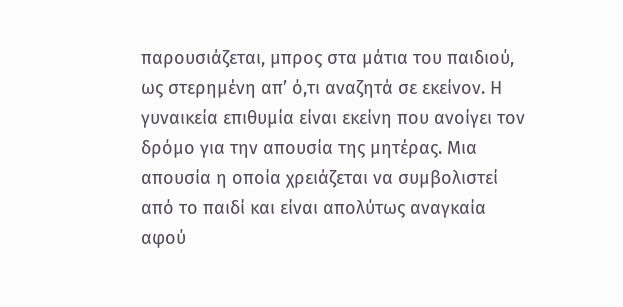παρουσιάζεται, μπρος στα μάτια του παιδιού, ως στερημένη απ’ ό,τι αναζητά σε εκείνον. Η γυναικεία επιθυμία είναι εκείνη που ανοίγει τον δρόμο για την απουσία της μητέρας. Μια απουσία η οποία χρειάζεται να συμβολιστεί από το παιδί και είναι απολύτως αναγκαία αφού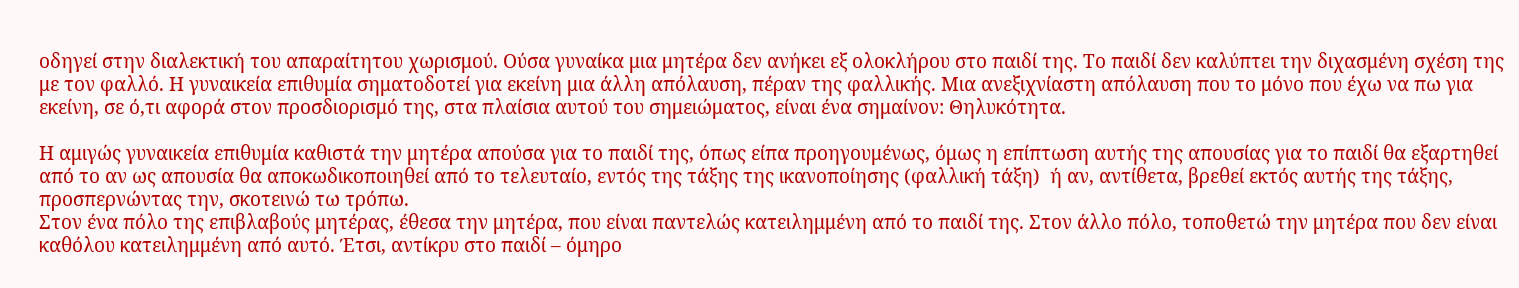οδηγεί στην διαλεκτική του απαραίτητου χωρισμού. Ούσα γυναίκα μια μητέρα δεν ανήκει εξ ολοκλήρου στο παιδί της. Το παιδί δεν καλύπτει την διχασμένη σχέση της με τον φαλλό. Η γυναικεία επιθυμία σηματοδοτεί για εκείνη μια άλλη απόλαυση, πέραν της φαλλικής. Μια ανεξιχνίαστη απόλαυση που το μόνο που έχω να πω για εκείνη, σε ό,τι αφορά στον προσδιορισμό της, στα πλαίσια αυτού του σημειώματος, είναι ένα σημαίνον: Θηλυκότητα.

Η αμιγώς γυναικεία επιθυμία καθιστά την μητέρα απούσα για το παιδί της, όπως είπα προηγουμένως, όμως η επίπτωση αυτής της απουσίας για το παιδί θα εξαρτηθεί από το αν ως απουσία θα αποκωδικοποιηθεί από το τελευταίο, εντός της τάξης της ικανοποίησης (φαλλική τάξη)  ή αν, αντίθετα, βρεθεί εκτός αυτής της τάξης, προσπερνώντας την, σκοτεινώ τω τρόπω.
Στον ένα πόλο της επιβλαβούς μητέρας, έθεσα την μητέρα, που είναι παντελώς κατειλημμένη από το παιδί της. Στον άλλο πόλο, τοποθετώ την μητέρα που δεν είναι καθόλου κατειλημμένη από αυτό. Έτσι, αντίκρυ στο παιδί – όμηρο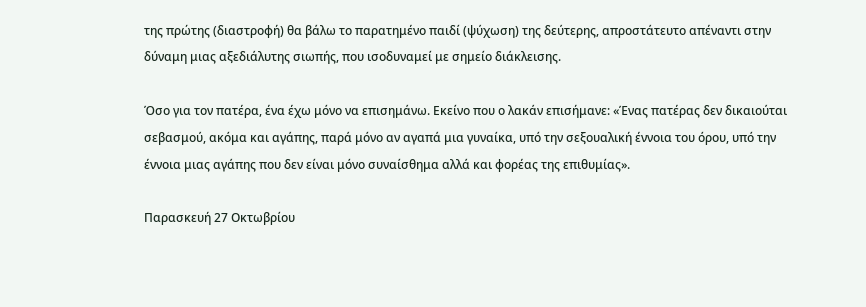της πρώτης (διαστροφή) θα βάλω το παρατημένο παιδί (ψύχωση) της δεύτερης, απροστάτευτο απέναντι στην δύναμη μιας αξεδιάλυτης σιωπής, που ισοδυναμεί με σημείο διάκλεισης.

Όσο για τον πατέρα, ένα έχω μόνο να επισημάνω. Εκείνο που ο λακάν επισήμανε: «Ένας πατέρας δεν δικαιούται σεβασμού, ακόμα και αγάπης, παρά μόνο αν αγαπά μια γυναίκα, υπό την σεξουαλική έννοια του όρου, υπό την έννοια μιας αγάπης που δεν είναι μόνο συναίσθημα αλλά και φορέας της επιθυμίας».

Παρασκευή 27 Οκτωβρίου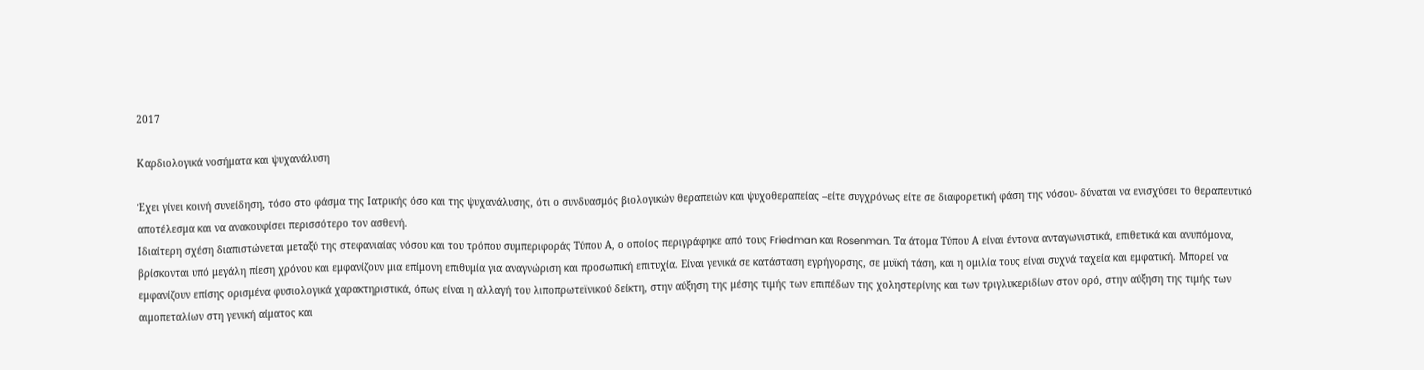2017

Καρδιολογικά νοσήματα και ψυχανάλυση

Έχει γίνει κοινή συνείδηση, τόσο στο φάσμα της Ιατρικής όσο και της ψυχανάλυσης, ότι ο συνδυασμός βιολογικών θεραπειών και ψυχοθεραπείας –είτε συγχρόνως είτε σε διαφορετική φάση της νόσου- δύναται να ενισχύσει το θεραπευτικό αποτέλεσμα και να ανακουφίσει περισσότερο τον ασθενή.
Ιδιαίτερη σχέση διαπιστώνεται μεταξύ της στεφανιαίας νόσου και του τρόπου συμπεριφοράς Τύπου Α, ο οποίος περιγράφηκε από τους Friedman και Rosenman. Τα άτομα Τύπου Α είναι έντονα ανταγωνιστικά, επιθετικά και ανυπόμονα, βρίσκονται υπό μεγάλη πίεση χρόνου και εμφανίζουν μια επίμονη επιθυμία για αναγνώριση και προσωπική επιτυχία. Είναι γενικά σε κατάσταση εγρήγορσης, σε μυϊκή τάση, και η ομιλία τους είναι συχνά ταχεία και εμφατική. Μπορεί να εμφανίζουν επίσης ορισμένα φυσιολογικά χαρακτηριστικά, όπως είναι η αλλαγή του λιποπρωτεϊνικού δείκτη, στην αύξηση της μέσης τιμής των επιπέδων της χοληστερίνης και των τριγλυκεριδίων στον ορό, στην αύξηση της τιμής των αιμοπεταλίων στη γενική αίματος και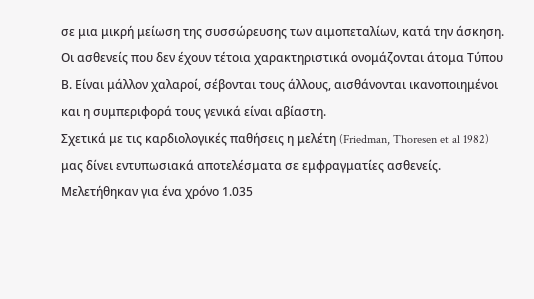σε μια μικρή μείωση της συσσώρευσης των αιμοπεταλίων, κατά την άσκηση. Οι ασθενείς που δεν έχουν τέτοια χαρακτηριστικά ονομάζονται άτομα Τύπου Β. Είναι μάλλον χαλαροί, σέβονται τους άλλους, αισθάνονται ικανοποιημένοι και η συμπεριφορά τους γενικά είναι αβίαστη.
Σχετικά με τις καρδιολογικές παθήσεις η μελέτη (Friedman, Thoresen et al 1982) μας δίνει εντυπωσιακά αποτελέσματα σε εμφραγματίες ασθενείς. Μελετήθηκαν για ένα χρόνο 1.035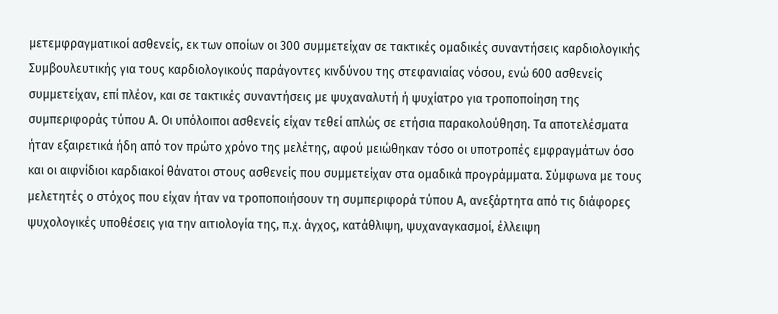μετεμφραγματικοί ασθενείς, εκ των οποίων οι 300 συμμετείχαν σε τακτικές ομαδικές συναντήσεις καρδιολογικής Συμβουλευτικής για τους καρδιολογικούς παράγοντες κινδύνου της στεφανιαίας νόσου, ενώ 600 ασθενείς συμμετείχαν, επί πλέον, και σε τακτικές συναντήσεις με ψυχαναλυτή ή ψυχίατρο για τροποποίηση της συμπεριφοράς τύπου Α. Οι υπόλοιποι ασθενείς είχαν τεθεί απλώς σε ετήσια παρακολούθηση. Τα αποτελέσματα ήταν εξαιρετικά ήδη από τον πρώτο χρόνο της μελέτης, αφού μειώθηκαν τόσο οι υποτροπές εμφραγμάτων όσο και οι αιφνίδιοι καρδιακοί θάνατοι στους ασθενείς που συμμετείχαν στα ομαδικά προγράμματα. Σύμφωνα με τους μελετητές ο στόχος που είχαν ήταν να τροποποιήσουν τη συμπεριφορά τύπου Α, ανεξάρτητα από τις διάφορες ψυχολογικές υποθέσεις για την αιτιολογία της, π.χ. άγχος, κατάθλιψη, ψυχαναγκασμοί, έλλειψη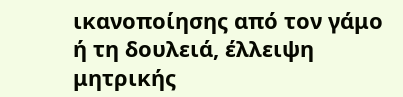ικανοποίησης από τον γάμο ή τη δουλειά, έλλειψη μητρικής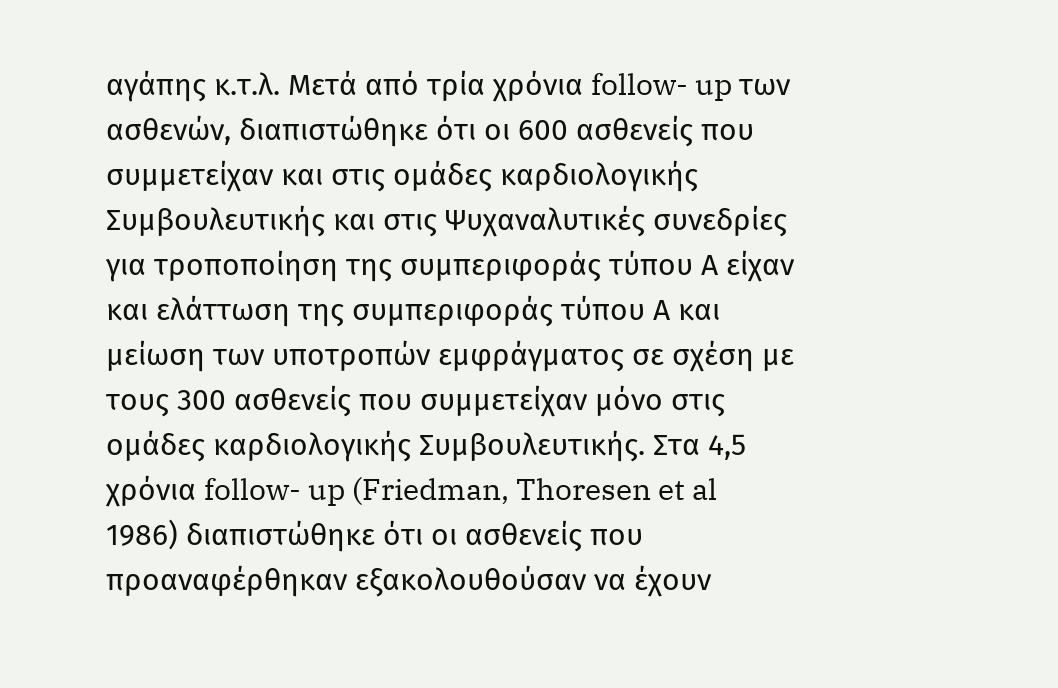αγάπης κ.τ.λ. Μετά από τρία χρόνια follow- up των ασθενών, διαπιστώθηκε ότι οι 600 ασθενείς που συμμετείχαν και στις ομάδες καρδιολογικής Συμβουλευτικής και στις Ψυχαναλυτικές συνεδρίες για τροποποίηση της συμπεριφοράς τύπου Α είχαν και ελάττωση της συμπεριφοράς τύπου Α και μείωση των υποτροπών εμφράγματος σε σχέση με τους 300 ασθενείς που συμμετείχαν μόνο στις ομάδες καρδιολογικής Συμβουλευτικής. Στα 4,5 χρόνια follow- up (Friedman, Thoresen et al 1986) διαπιστώθηκε ότι οι ασθενείς που προαναφέρθηκαν εξακολουθούσαν να έχουν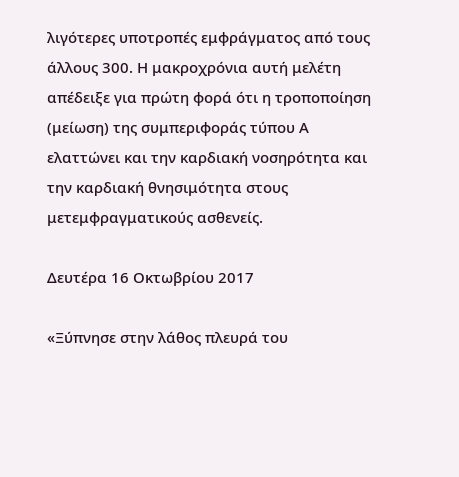λιγότερες υποτροπές εμφράγματος από τους άλλους 300. Η μακροχρόνια αυτή μελέτη απέδειξε για πρώτη φορά ότι η τροποποίηση (μείωση) της συμπεριφοράς τύπου Α ελαττώνει και την καρδιακή νοσηρότητα και την καρδιακή θνησιμότητα στους μετεμφραγματικούς ασθενείς.

Δευτέρα 16 Οκτωβρίου 2017

«Ξύπνησε στην λάθος πλευρά του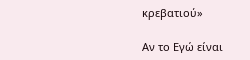κρεβατιού»

Αν το Εγώ είναι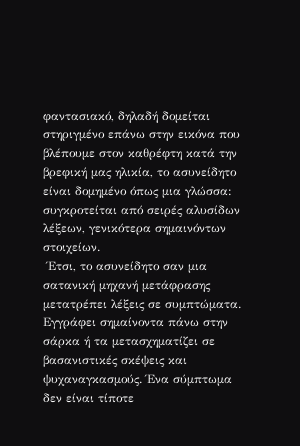φαντασιακό, δηλαδή δομείται στηριγμένο επάνω στην εικόνα που βλέπουμε στον καθρέφτη κατά την βρεφική μας ηλικία, το ασυνείδητο είναι δομημένο όπως μια γλώσσα: συγκροτείται από σειρές αλυσίδων λέξεων, γενικότερα σημαινόντων στοιχείων.
 Έτσι, το ασυνείδητο σαν μια σατανική μηχανή μετάφρασης μετατρέπει λέξεις σε συμπτώματα. Εγγράφει σημαίνοντα πάνω στην σάρκα ή τα μετασχηματίζει σε βασανιστικές σκέψεις και ψυχαναγκασμούς. Ένα σύμπτωμα δεν είναι τίποτε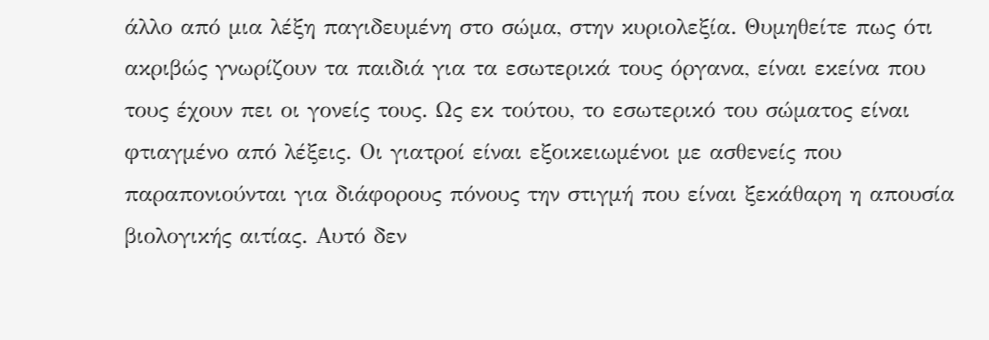άλλο από μια λέξη παγιδευμένη στο σώμα, στην κυριολεξία. Θυμηθείτε πως ότι ακριβώς γνωρίζουν τα παιδιά για τα εσωτερικά τους όργανα, είναι εκείνα που τους έχουν πει οι γονείς τους. Ως εκ τούτου, το εσωτερικό του σώματος είναι φτιαγμένο από λέξεις. Οι γιατροί είναι εξοικειωμένοι με ασθενείς που παραπονιούνται για διάφορους πόνους την στιγμή που είναι ξεκάθαρη η απουσία βιολογικής αιτίας. Αυτό δεν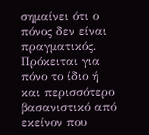σημαίνει ότι ο πόνος δεν είναι πραγματικός. Πρόκειται για πόνο το ίδιο ή και περισσότερο βασανιστικό από εκείνον που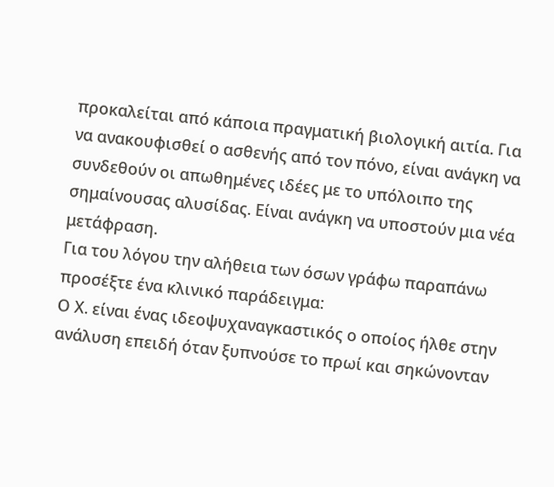προκαλείται από κάποια πραγματική βιολογική αιτία. Για να ανακουφισθεί ο ασθενής από τον πόνο, είναι ανάγκη να συνδεθούν οι απωθημένες ιδέες με το υπόλοιπο της σημαίνουσας αλυσίδας. Είναι ανάγκη να υποστούν μια νέα μετάφραση.
Για του λόγου την αλήθεια των όσων γράφω παραπάνω προσέξτε ένα κλινικό παράδειγμα:
Ο Χ. είναι ένας ιδεοψυχαναγκαστικός ο οποίος ήλθε στην ανάλυση επειδή όταν ξυπνούσε το πρωί και σηκώνονταν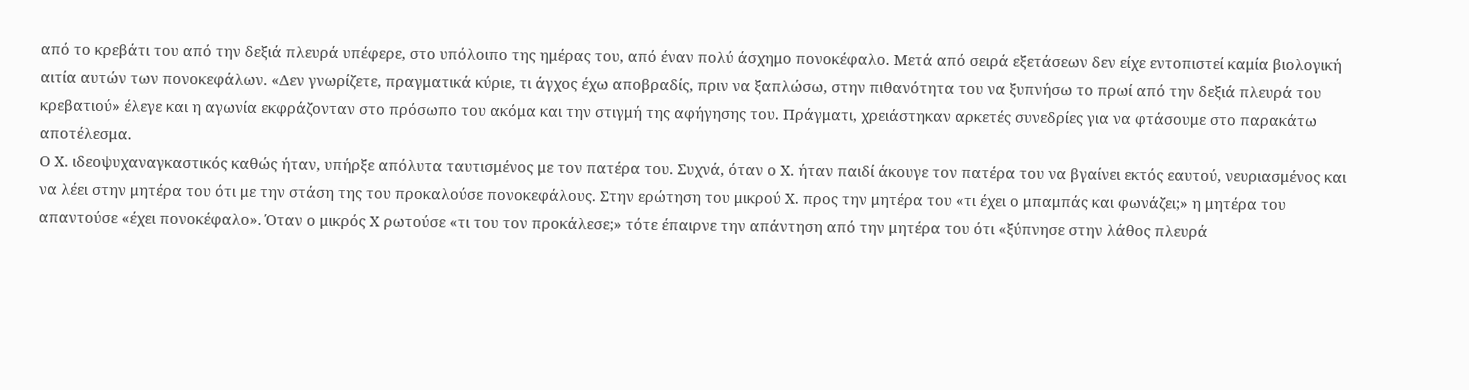από το κρεβάτι του από την δεξιά πλευρά υπέφερε, στο υπόλοιπο της ημέρας του, από έναν πολύ άσχημο πονοκέφαλο. Μετά από σειρά εξετάσεων δεν είχε εντοπιστεί καμία βιολογική αιτία αυτών των πονοκεφάλων. «Δεν γνωρίζετε, πραγματικά κύριε, τι άγχος έχω αποβραδίς, πριν να ξαπλώσω, στην πιθανότητα του να ξυπνήσω το πρωί από την δεξιά πλευρά του κρεβατιού» έλεγε και η αγωνία εκφράζονταν στο πρόσωπο του ακόμα και την στιγμή της αφήγησης του. Πράγματι, χρειάστηκαν αρκετές συνεδρίες για να φτάσουμε στο παρακάτω αποτέλεσμα.
Ο Χ. ιδεοψυχαναγκαστικός καθώς ήταν, υπήρξε απόλυτα ταυτισμένος με τον πατέρα του. Συχνά, όταν ο Χ. ήταν παιδί άκουγε τον πατέρα του να βγαίνει εκτός εαυτού, νευριασμένος και να λέει στην μητέρα του ότι με την στάση της του προκαλούσε πονοκεφάλους. Στην ερώτηση του μικρού Χ. προς την μητέρα του «τι έχει ο μπαμπάς και φωνάζει;» η μητέρα του απαντούσε «έχει πονοκέφαλο». Όταν ο μικρός Χ ρωτούσε «τι του τον προκάλεσε;» τότε έπαιρνε την απάντηση από την μητέρα του ότι «ξύπνησε στην λάθος πλευρά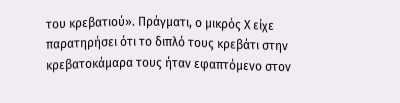του κρεβατιού». Πράγματι, ο μικρός Χ είχε παρατηρήσει ότι το διπλό τους κρεβάτι στην κρεβατοκάμαρα τους ήταν εφαπτόμενο στον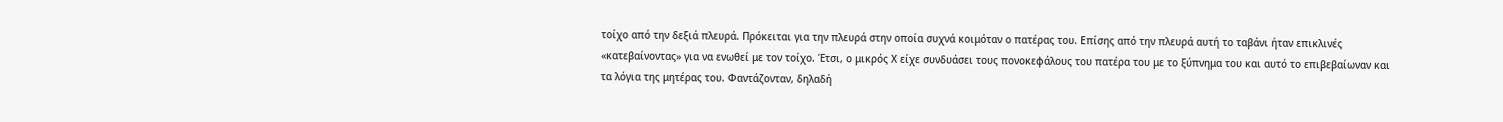τοίχο από την δεξιά πλευρά. Πρόκειται για την πλευρά στην οποία συχνά κοιμόταν ο πατέρας του. Επίσης από την πλευρά αυτή το ταβάνι ήταν επικλινές «κατεβαίνοντας» για να ενωθεί με τον τοίχο. Έτσι, ο μικρός Χ είχε συνδυάσει τους πονοκεφάλους του πατέρα του με το ξύπνημα του και αυτό το επιβεβαίωναν και τα λόγια της μητέρας του. Φαντάζονταν, δηλαδή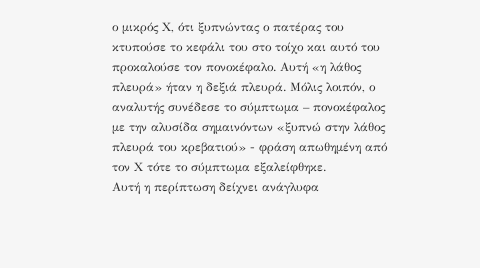ο μικρός Χ, ότι ξυπνώντας ο πατέρας του κτυπούσε το κεφάλι του στο τοίχο και αυτό του προκαλούσε τον πονοκέφαλο. Αυτή «η λάθος πλευρά» ήταν η δεξιά πλευρά. Μόλις λοιπόν, ο αναλυτής συνέδεσε το σύμπτωμα – πονοκέφαλος με την αλυσίδα σημαινόντων «ξυπνώ στην λάθος πλευρά του κρεβατιού» - φράση απωθημένη από τον Χ τότε το σύμπτωμα εξαλείφθηκε.
Αυτή η περίπτωση δείχνει ανάγλυφα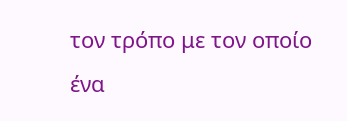τον τρόπο με τον οποίο ένα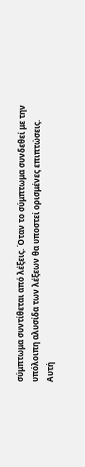σύμπτωμα συντίθεται από λέξεις. Όταν το σύμπτωμα συνδεθεί με την υπόλοιπη αλυσίδα των λέξεων θα υποστεί ορισμένες επιπτώσεις.
Αυτή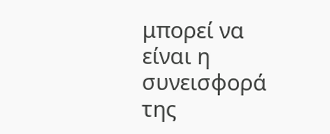μπορεί να είναι η συνεισφορά της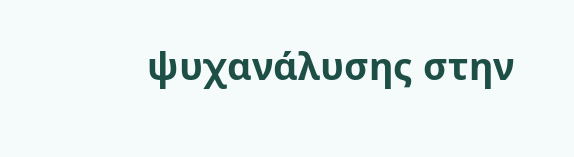ψυχανάλυσης στην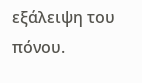εξάλειψη του πόνου.